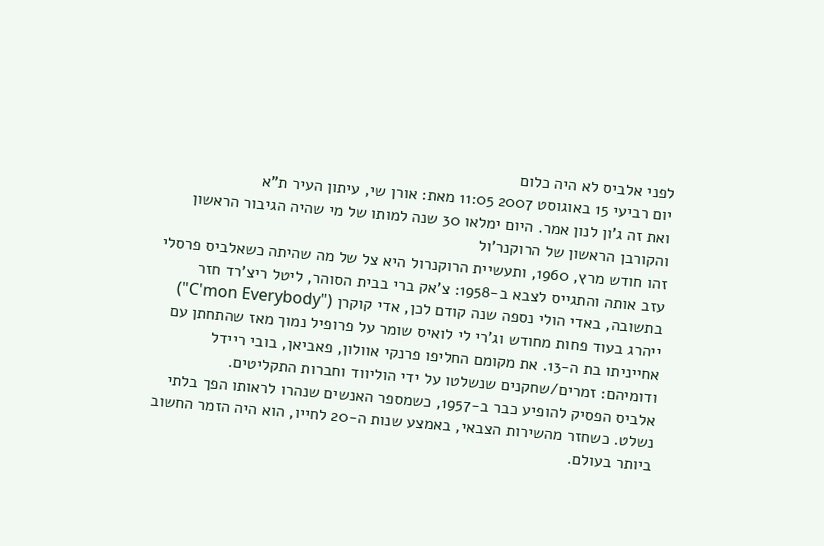לפני אלביס לא היה כלום
יום רביעי 15 באוגוסט 2007 11:05 מאת: אורן שי, עיתון העיר ת"א
ואת זה ג'ון לנון אמר. היום ימלאו 30 שנה למותו של מי שהיה הגיבור הראשון והקורבן הראשון של הרוקנר'ול
זהו חודש מרץ, 1960, ותעשיית הרוקנרול היא צל של מה שהיתה כשאלביס פרסלי עזב אותה והתגייס לצבא ב-1958: צ'אק ברי בבית הסוהר, ליטל ריצ'רד חזר בתשובה, באדי הולי נספה שנה קודם לכן, אדי קוקרן ("C'mon Everybody") ייהרג בעוד פחות מחודש וג'רי לי לואיס שומר על פרופיל נמוך מאז שהתחתן עם אחייניתו בת ה-13. את מקומם החליפו פרנקי אוולון, פאביאן, בובי ריידל ודומיהם: זמרים/שחקנים שנשלטו על ידי הוליווד וחברות התקליטים.
אלביס הפסיק להופיע כבר ב-1957, כשמספר האנשים שנהרו לראותו הפך בלתי נשלט. כשחזר מהשירות הצבאי, באמצע שנות ה-20 לחייו, הוא היה הזמר החשוב ביותר בעולם.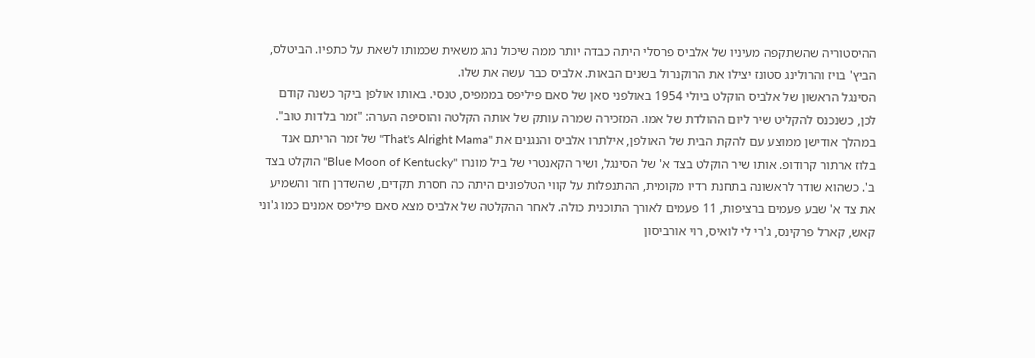ההיסטוריה שהשתקפה מעיניו של אלביס פרסלי היתה כבדה יותר ממה שיכול נהג משאית שכמותו לשאת על כתפיו. הביטלס, הביץ' בויז והרולינג סטונז יצילו את הרוקנרול בשנים הבאות. אלביס כבר עשה את שלו.
הסינגל הראשון של אלביס הוקלט ביולי 1954 באולפני סאן של סאם פיליפס בממפיס, טנסי. באותו אולפן ביקר כשנה קודם לכן, כשנכנס להקליט שיר ליום ההולדת של אמו. המזכירה שמרה עותק של אותה הקלטה והוסיפה הערה: "זמר בלדות טוב". במהלך אודישן ממוצע עם להקת הבית של האולפן, אילתרו אלביס והנגנים את "That's Alright Mama" של זמר הריתם אנד בלוז ארתור קרודופ. אותו שיר הוקלט בצד א' של הסינגל, ושיר הקאנטרי של ביל מונרו "Blue Moon of Kentucky" הוקלט בצד ב'. כשהוא שודר לראשונה בתחנת רדיו מקומית, ההתנפלות על קווי הטלפונים היתה כה חסרת תקדים, שהשדרן חזר והשמיע את צד א' שבע פעמים ברציפות, 11 פעמים לאורך התוכנית כולה. לאחר ההקלטה של אלביס מצא סאם פיליפס אמנים כמו ג'וני קאש, קארל פרקינס, ג'רי לי לואיס, רוי אורביסון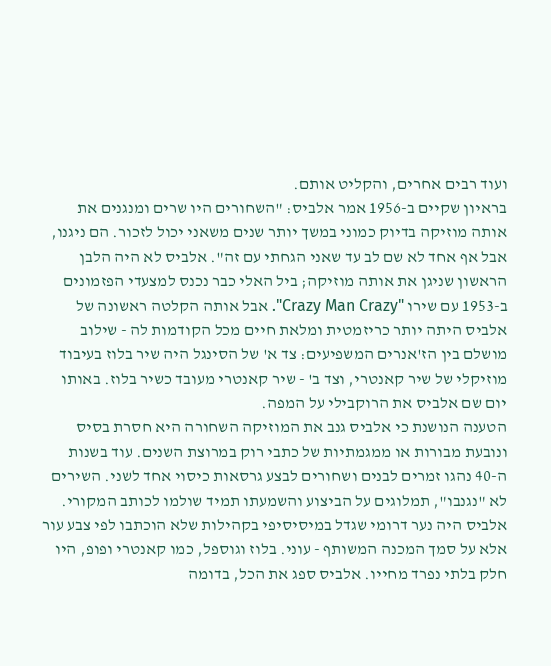ועוד רבים אחרים, והקליט אותם.
בראיון שקיים ב-1956 אמר אלביס: "השחורים היו שרים ומנגנים את אותה מוזיקה בדיוק כמוני במשך יותר שנים משאני יכול לזכור. הם ניגנו, אבל אף אחד לא שם לב עד שאני הגחתי עם זה". אלביס לא היה הלבן הראשון שניגן את אותה מוזיקה; ביל האלי כבר נכנס למצעדי הפזמונים ב-1953 עם שירו "Crazy Man Crazy". אבל אותה הקלטה ראשונה של אלביס היתה יותר כריזמטית ומלאת חיים מכל הקודמות לה - שילוב מושלם בין הז'אנרים המשפיעים: צד א' של הסינגל היה שיר בלוז בעיבוד מוזיקלי של שיר קאנטרי, וצד ב' - שיר קאנטרי מעובד כשיר בלוז. באותו יום שם אלביס את הרוקבילי על המפה.
הטענה הנושנת כי אלביס גנב את המוזיקה השחורה היא חסרת בסיס ונובעת מבורות או ממגמתיות של כתבי רוק במרוצת השנים. עוד בשנות ה-40 נהגו זמרים לבנים ושחורים לבצע גרסאות כיסוי אחד לשני. השירים לא "נגנבו", תמלוגים על הביצוע והשמעתו תמיד שולמו לכותב המקורי. אלביס היה נער דרומי שגדל במיסיסיפי בקהילות שלא הוכתבו לפי צבע עור אלא על סמך המכנה המשותף - עוני. בלוז וגוספל, כמו קאנטרי ופופ, היו חלק בלתי נפרד מחייו. אלביס ספג את הכל, בדומה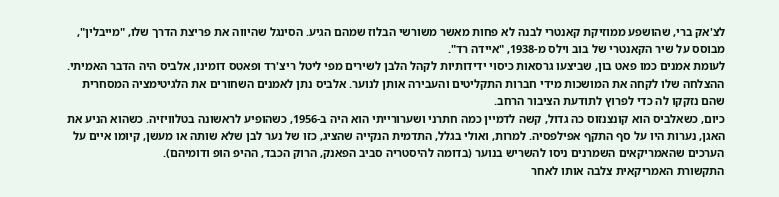לצ'אק ברי, שהושפע ממוזיקת קאנטרי לבנה לא פחות מאשר משורשי הבלוז שמהם הגיע. הסינגל שהיווה את פריצת הדרך שלו, "מייבלין", מבוסס על שיר הקאנטרי של בוב וילס מ-1938, "איידה רד".
לעומת אמנים כמו פאט בון, שביצעו גרסאות כיסוי ידידותיות לקהל הלבן לשירים מפי ליטל ריצ'רד ופאטס דומינו, אלביס היה הדבר האמיתי. ההצלחה שלו לקחה את המושכות מידי חברות התקליטים והעבירה אותן לנוער. אלביס נתן לאמנים השחורים את הלגיטימציה המסחרית שהם נזקקו לה כדי לפרוץ לתודעת הציבור הרחב.
כיום, כשאלביס הוא קונצנזוס כה גדול, קשה לדמיין כמה חתרני ושערורייתי הוא היה ב-1956, כשהופיע לראשונה בטלוויזיה. כשהוא הניע את האגן, נערות היו על סף התקף אפילפסיה. למרות, ואולי בגלל, התדמית הנקייה שהציג, כזו של נער לבן שלא שותה או מעשן, קיומו איים על הערכים שהאמריקאים השמרנים ניסו להשריש בנוער (בדומה להיסטריה סביב הפאנק, הרוק הכבד, ההיפ הופ ודומיהם).
התקשורת האמריקאית צלבה אותו לאחר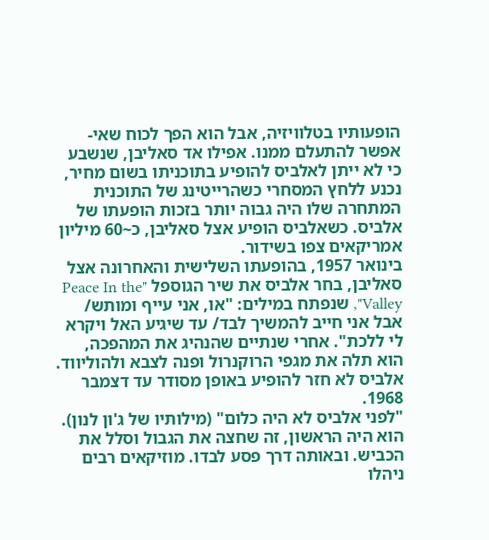הופעותיו בטלוויזיה, אבל הוא הפך לכוח שאי-אפשר להתעלם ממנו. אפילו אד סאליבן, שנשבע כי לא ייתן לאלביס להופיע בתוכניתו בשום מחיר, נכנע ללחץ המסחרי כשהרייטינג של התוכנית המתחרה שלו היה גבוה יותר בזכות הופעתו של אלביס. כשאלביס הופיע אצל סאליבן, כ~60 מיליון אמריקאים צפו בשידור.
בינואר 1957, בהופעתו השלישית והאחרונה אצל סאליבן, בחר אלביס את שיר הגוספל "Peace In the Valley", שנפתח במילים: "או, אני עייף ומותש/ אבל אני חייב להמשיך לבד/ עד שיגיע האל ויקרא לי ללכת". אחרי שנתיים שהנהיג את המהפכה, הוא תלה את מגפי הרוקנרול ופנה לצבא ולהוליווד. אלביס לא חזר להופיע באופן מסודר עד דצמבר 1968.
"לפני אלביס לא היה כלום" (מילותיו של ג'ון לנון). הוא היה הראשון, זה שחצה את הגבול וסלל את הכביש. ובאותה דרך פסע לבדו. מוזיקאים רבים ניהלו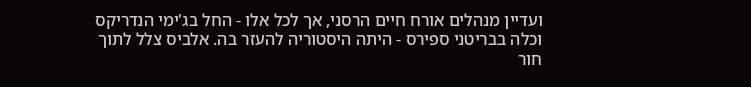ועדיין מנהלים אורח חיים הרסני, אך לכל אלו - החל בג'ימי הנדריקס וכלה בבריטני ספירס - היתה היסטוריה להעזר בה. אלביס צלל לתוך חור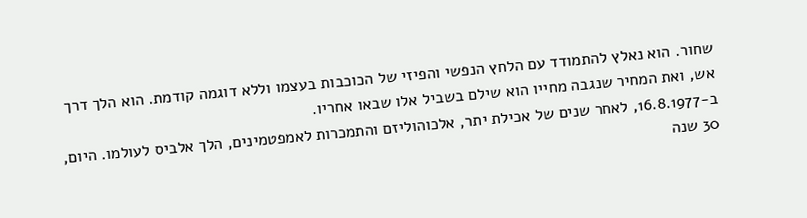שחור. הוא נאלץ להתמודד עם הלחץ הנפשי והפיזי של הכוכבות בעצמו וללא דוגמה קודמת. הוא הלך דרך אש, ואת המחיר שנגבה מחייו הוא שילם בשביל אלו שבאו אחריו.
ב-16.8.1977, לאחר שנים של אכילת יתר, אלכוהוליזם והתמכרות לאמפטמינים, הלך אלביס לעולמו. היום, 30 שנה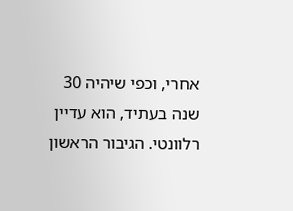אחרי, וכפי שיהיה 30 שנה בעתיד, הוא עדיין רלוונטי. הגיבור הראשון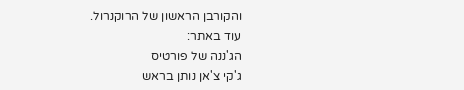והקורבן הראשון של הרוקנרול.
עוד באתר:
הג'ננה של פורטיס
ג'קי צ'אן נותן בראש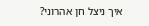איך ניצל חן אהרוני?